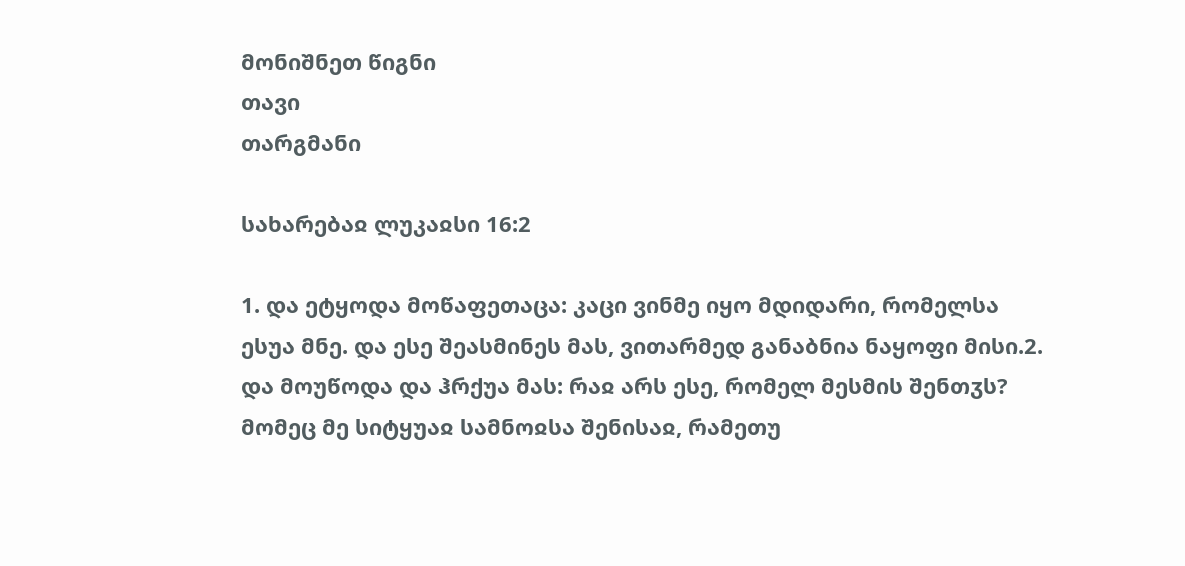მონიშნეთ წიგნი
თავი
თარგმანი

სახარებაჲ ლუკაჲსი 16:2

1. და ეტყოდა მოწაფეთაცა: კაცი ვინმე იყო მდიდარი, რომელსა ესუა მნე. და ესე შეასმინეს მას, ვითარმედ განაბნია ნაყოფი მისი.2. და მოუწოდა და ჰრქუა მას: რაჲ არს ესე, რომელ მესმის შენთჳს? მომეც მე სიტყუაჲ სამნოჲსა შენისაჲ, რამეთუ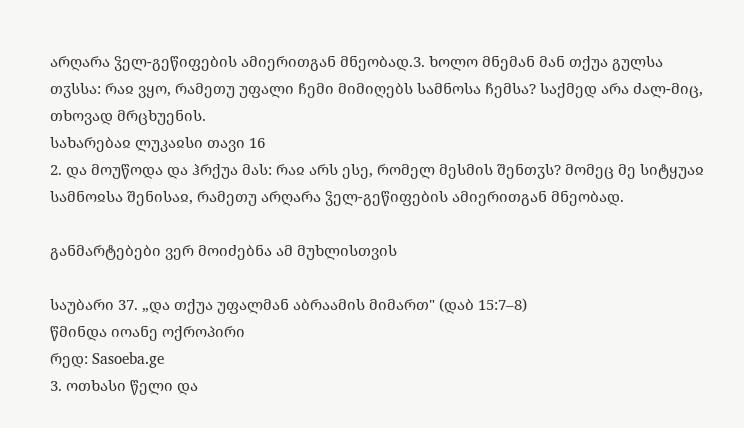არღარა ჴელ-გეწიფების ამიერითგან მნეობად.3. ხოლო მნემან მან თქუა გულსა თჳსსა: რაჲ ვყო, რამეთუ უფალი ჩემი მიმიღებს სამნოსა ჩემსა? საქმედ არა ძალ-მიც, თხოვად მრცხუენის.
სახარებაჲ ლუკაჲსი თავი 16
2. და მოუწოდა და ჰრქუა მას: რაჲ არს ესე, რომელ მესმის შენთჳს? მომეც მე სიტყუაჲ სამნოჲსა შენისაჲ, რამეთუ არღარა ჴელ-გეწიფების ამიერითგან მნეობად.

განმარტებები ვერ მოიძებნა ამ მუხლისთვის

საუბარი 37. „და თქუა უფალმან აბრაამის მიმართ" (დაბ 15:7–8)
წმინდა იოანე ოქროპირი
რედ: Sasoeba.ge
3. ოთხასი წელი და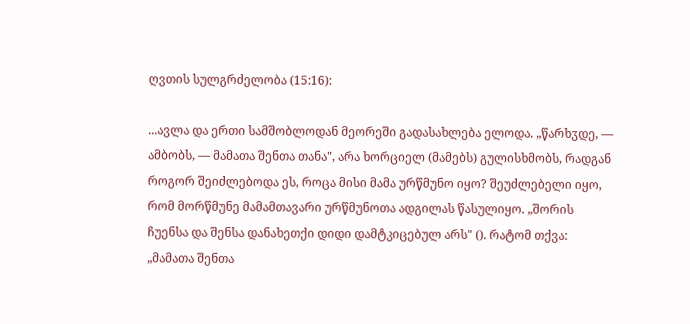ღვთის სულგრძელობა (15:16):

...ავლა და ერთი სამშობლოდან მეორეში გადასახლება ელოდა. „წარხჳდე, — ამბობს, — მამათა შენთა თანა", არა ხორციელ (მამებს) გულისხმობს, რადგან როგორ შეიძლებოდა ეს, როცა მისი მამა ურწმუნო იყო? შეუძლებელი იყო, რომ მორწმუნე მამამთავარი ურწმუნოთა ადგილას წასულიყო. „შორის ჩუენსა და შენსა დანახეთქი დიდი დამტკიცებულ არს" (). რატომ თქვა: „მამათა შენთა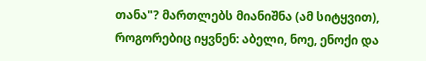თანა"? მართლებს მიანიშნა (ამ სიტყვით), როგორებიც იყვნენ: აბელი, ნოე, ენოქი და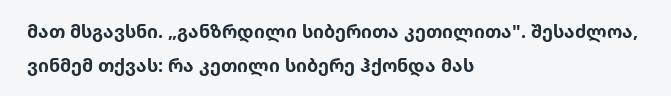მათ მსგავსნი. „განზრდილი სიბერითა კეთილითა". შესაძლოა, ვინმემ თქვას: რა კეთილი სიბერე ჰქონდა მას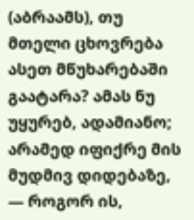(აბრაამს), თუ მთელი ცხოვრება ასეთ მწუხარებაში გაატარა? ამას ნუ უყურებ, ადამიანო; არამედ იფიქრე მის მუდმივ დიდებაზე, — როგორ ის,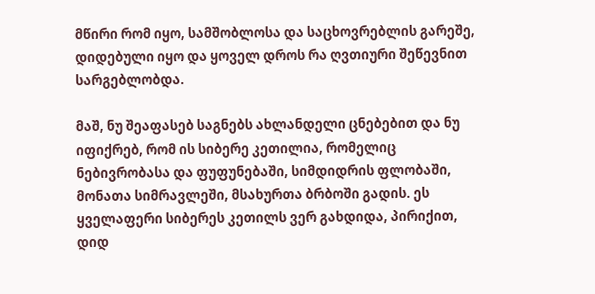მწირი რომ იყო, სამშობლოსა და საცხოვრებლის გარეშე, დიდებული იყო და ყოველ დროს რა ღვთიური შეწევნით სარგებლობდა.

მაშ, ნუ შეაფასებ საგნებს ახლანდელი ცნებებით და ნუ იფიქრებ, რომ ის სიბერე კეთილია, რომელიც ნებივრობასა და ფუფუნებაში, სიმდიდრის ფლობაში, მონათა სიმრავლეში, მსახურთა ბრბოში გადის. ეს ყველაფერი სიბერეს კეთილს ვერ გახდიდა, პირიქით, დიდ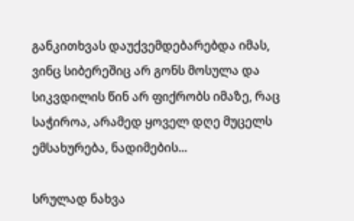განკითხვას დაუქვემდებარებდა იმას, ვინც სიბერეშიც არ გონს მოსულა და სიკვდილის წინ არ ფიქრობს იმაზე, რაც საჭიროა, არამედ ყოველ დღე მუცელს ემსახურება, ნადიმების...

სრულად ნახვა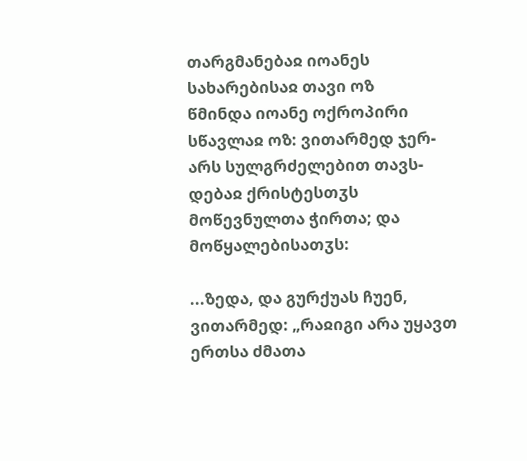თარგმანებაჲ იოანეს სახარებისაჲ თავი ოზ
წმინდა იოანე ოქროპირი
სწავლაჲ ოზ: ვითარმედ ჯერ-არს სულგრძელებით თავს-დებაჲ ქრისტესთჳს მოწევნულთა ჭირთა; და მოწყალებისათჳს:

...ზედა, და გურქუას ჩუენ, ვითარმედ: „რაჲიგი არა უყავთ ერთსა ძმათა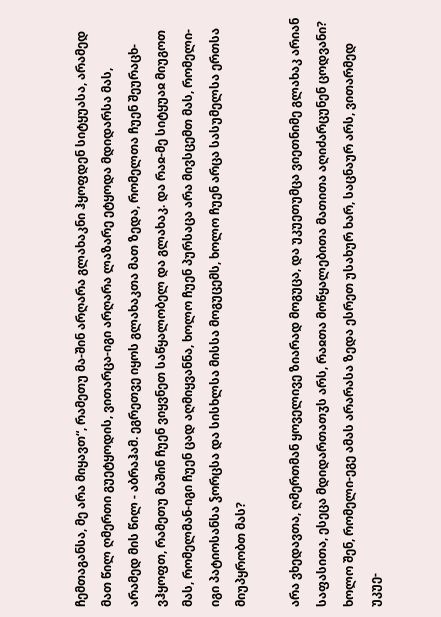ჩემთაგანსა, მე არა მიყავთ“, რამეთუ მა-შინ არღარა გლახაკნი ჰყოფდენ სიტყუასა, არამედ მათ წილ ღმერთი გუეტყოდის, ვითარცა-იგი არღარა ლაზარე ეტყოდა მდიდარსა მას, არამედ მის წილ - აბრაჰამ. ეგრეთვე იყოს გლახაკთა მათ ზედა, რომელთა ჩუენ შეურაცხ-ვჰყოფთ, რამეთუ მაშინ ჩუენ ვიყვნეთ საწყალობელ და გლახაკ. და რაჲ-მე სიტყუაჲ მიუგოთ მას, რომელმან-იგი ჩუენ ცად აღმიყვანნა, ხოლო ჩუენ პურსაცა არა მივსცემთ მას, რომელი-იგი პატიოსანსა ჴორცსა და სისხლსა მისსა მოგუცემს, ხოლო ჩუენ არცა სასუმელსა ერთსა მიუპყრობთ მას?

არა ვხედავთა, ღმერთმან ყოველივე ზიარად მოგუცა, და უკუეთუმცა ვიეთნიმე გლახაკ არიან საფასითა, ესეცა მდიდართათჳს არს, რაჲთა მოწყალებითა მათითა აღიძარცუნენ ცოდვანი? ხოლო შენ, რომელი-ეგე ამას არარასა ზედა ესრეთ უსახურ ხარ, საცნაურ არს, ვითარმედ უკუე-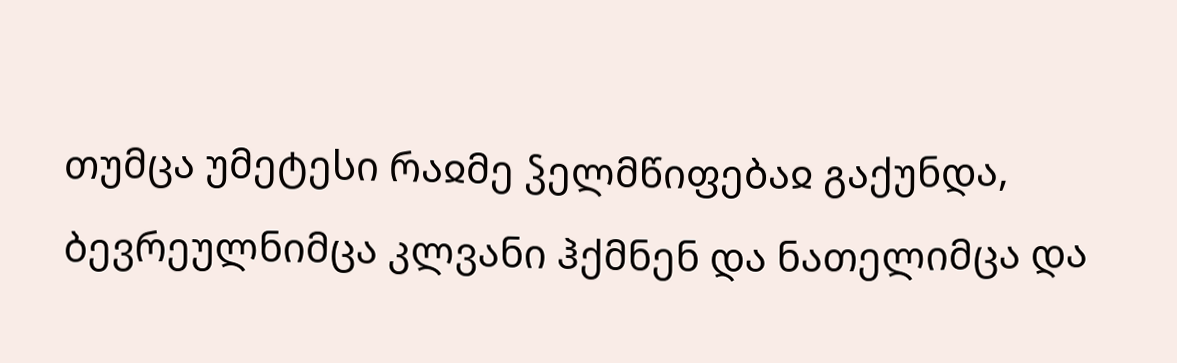თუმცა უმეტესი რაჲმე ჴელმწიფებაჲ გაქუნდა, ბევრეულნიმცა კლვანი ჰქმნენ და ნათელიმცა და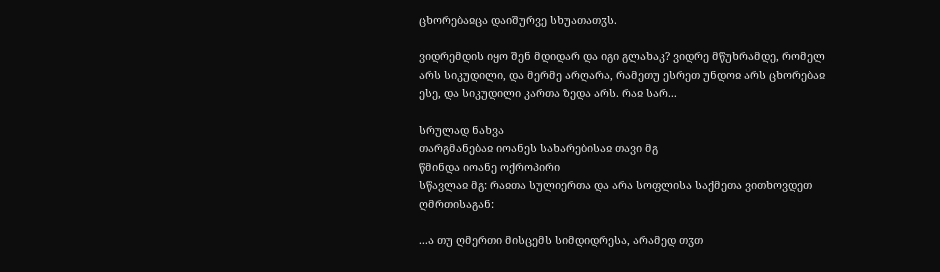ცხორებაჲცა დაიშურვე სხუათათჳს.

ვიდრემდის იყო შენ მდიდარ და იგი გლახაკ? ვიდრე მწუხრამდე, რომელ არს სიკუდილი, და მერმე არღარა, რამეთუ ესრეთ უნდოჲ არს ცხორებაჲ ესე, და სიკუდილი კართა ზედა არს. რაჲ სარ...

სრულად ნახვა
თარგმანებაჲ იოანეს სახარებისაჲ თავი მგ
წმინდა იოანე ოქროპირი
სწავლაჲ მგ: რაჲთა სულიერთა და არა სოფლისა საქმეთა ვითხოვდეთ ღმრთისაგან:

...ა თუ ღმერთი მისცემს სიმდიდრესა, არამედ თჳთ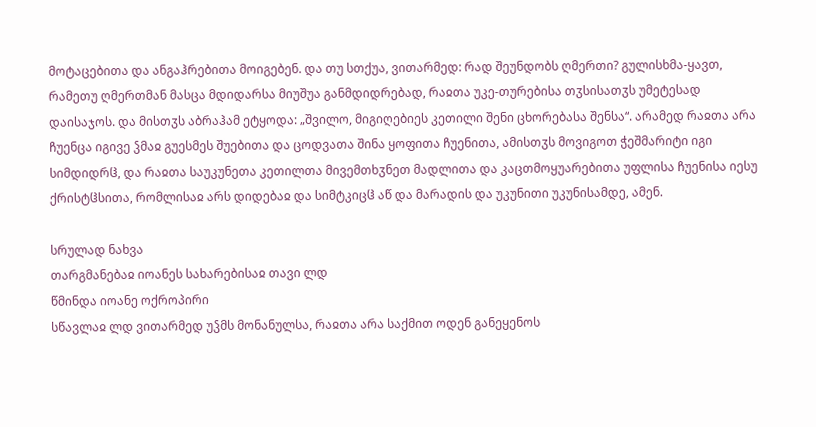მოტაცებითა და ანგაჰრებითა მოიგებენ. და თუ სთქუა, ვითარმედ: რად შეუნდობს ღმერთი? გულისხმა-ყავთ, რამეთუ ღმერთმან მასცა მდიდარსა მიუშუა განმდიდრებად, რაჲთა უკე-თურებისა თჳსისათჳს უმეტესად დაისაჯოს. და მისთჳს აბრაჰამ ეტყოდა: „შვილო, მიგიღებიეს კეთილი შენი ცხორებასა შენსა“. არამედ რაჲთა არა ჩუენცა იგივე ჴმაჲ გუესმეს შუებითა და ცოდვათა შინა ყოფითა ჩუენითა, ამისთჳს მოვიგოთ ჭეშმარიტი იგი სიმდიდრჱ, და რაჲთა საუკუნეთა კეთილთა მივემთხჳნეთ მადლითა და კაცთმოყუარებითა უფლისა ჩუენისა იესუ ქრისტჱსითა, რომლისაჲ არს დიდებაჲ და სიმტკიცჱ აწ და მარადის და უკუნითი უკუნისამდე, ამენ.

სრულად ნახვა
თარგმანებაჲ იოანეს სახარებისაჲ თავი ლდ
წმინდა იოანე ოქროპირი
სწავლაჲ ლდ ვითარმედ უჴმს მონანულსა, რაჲთა არა საქმით ოდენ განეყენოს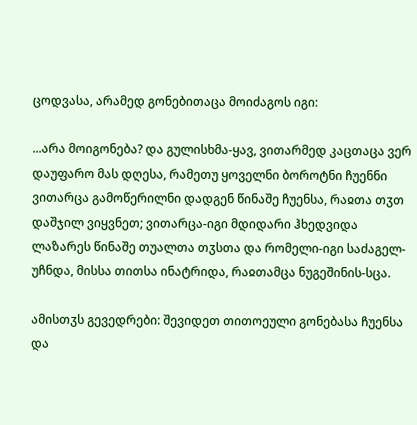ცოდვასა, არამედ გონებითაცა მოიძაგოს იგი:

...არა მოიგონება? და გულისხმა-ყავ, ვითარმედ კაცთაცა ვერ დაუფარო მას დღესა, რამეთუ ყოველნი ბოროტნი ჩუენნი ვითარცა გამოწერილნი დადგენ წინაშე ჩუენსა, რაჲთა თჳთ დაშჯილ ვიყვნეთ; ვითარცა-იგი მდიდარი ჰხედვიდა ლაზარეს წინაშე თუალთა თჳსთა და რომელი-იგი საძაგელ-უჩნდა, მისსა თითსა ინატრიდა, რაჲთამცა ნუგეშინის-სცა.

ამისთჳს გევედრები: შევიდეთ თითოეული გონებასა ჩუენსა და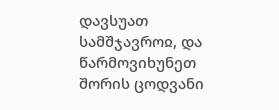დავსუათ სამშჯავროჲ, და წარმოვიხუნეთ შორის ცოდვანი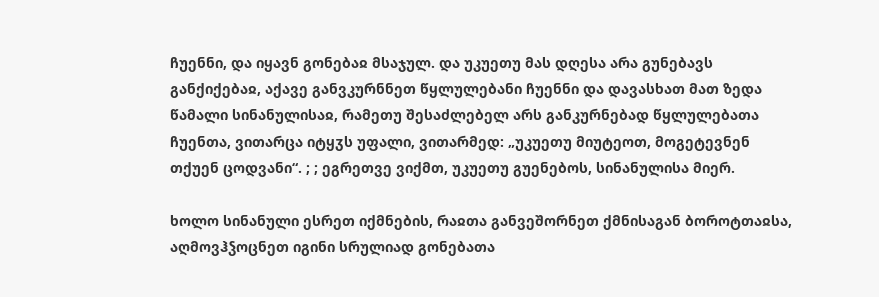ჩუენნი, და იყავნ გონებაჲ მსაჯულ. და უკუეთუ მას დღესა არა გუნებავს განქიქებაჲ, აქავე განვკურნნეთ წყლულებანი ჩუენნი და დავასხათ მათ ზედა წამალი სინანულისაჲ, რამეთუ შესაძლებელ არს განკურნებად წყლულებათა ჩუენთა, ვითარცა იტყჳს უფალი, ვითარმედ: „უკუეთუ მიუტეოთ, მოგეტევნენ თქუენ ცოდვანი“. ; ; ეგრეთვე ვიქმთ, უკუეთუ გუენებოს, სინანულისა მიერ.

ხოლო სინანული ესრეთ იქმნების, რაჲთა განვეშორნეთ ქმნისაგან ბოროტთაჲსა, აღმოვჰჴოცნეთ იგინი სრულიად გონებათა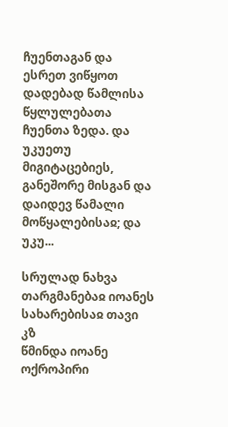ჩუენთაგან და ესრეთ ვიწყოთ დადებად წამლისა წყლულებათა ჩუენთა ზედა. და უკუეთუ მიგიტაცებიეს, განეშორე მისგან და დაიდევ წამალი მოწყალებისაჲ; და უკუ...

სრულად ნახვა
თარგმანებაჲ იოანეს სახარებისაჲ თავი კზ
წმინდა იოანე ოქროპირი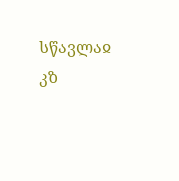სწავლაჲ კზ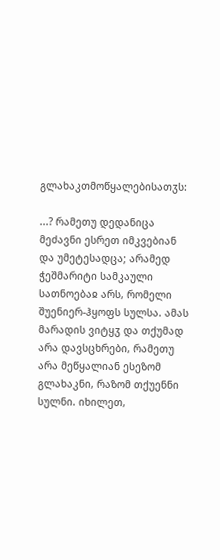გლახაკთმოწყალებისათჳს:

...? რამეთუ დედანიცა მეძავნი ესრეთ იმკვებიან და უმეტესადცა; არამედ ჭეშმარიტი სამკაული სათნოებაჲ არს, რომელი შუენიერ-ჰყოფს სულსა. ამას მარადის ვიტყჳ და თქუმად არა დავსცხრები, რამეთუ არა მეწყალიან ესეზომ გლახაკნი, რაზომ თქუენნი სულნი. იხილეთ,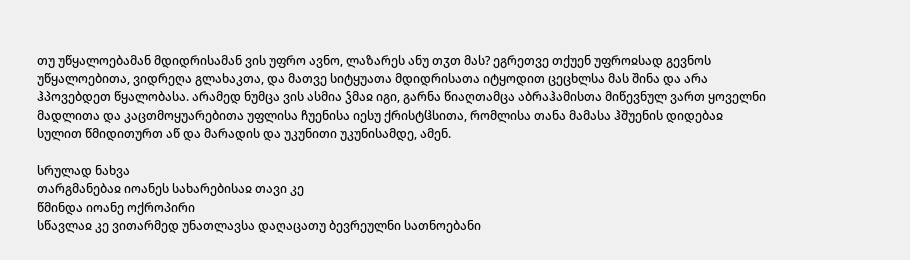თუ უწყალოებამან მდიდრისამან ვის უფრო ავნო, ლაზარეს ანუ თჳთ მას? ეგრეთვე თქუენ უფროჲსად გევნოს უწყალოებითა, ვიდრეღა გლახაკთა, და მათვე სიტყუათა მდიდრისათა იტყოდით ცეცხლსა მას შინა და არა ჰპოვებდეთ წყალობასა. არამედ ნუმცა ვის ასმია ჴმაჲ იგი, გარნა წიაღთამცა აბრაჰამისთა მიწევნულ ვართ ყოველნი მადლითა და კაცთმოყუარებითა უფლისა ჩუენისა იესუ ქრისტჱსითა, რომლისა თანა მამასა ჰშუენის დიდებაჲ სულით წმიდითურთ აწ და მარადის და უკუნითი უკუნისამდე, ამენ.

სრულად ნახვა
თარგმანებაჲ იოანეს სახარებისაჲ თავი კე
წმინდა იოანე ოქროპირი
სწავლაჲ კე ვითარმედ უნათლავსა დაღაცათუ ბევრეულნი სათნოებანი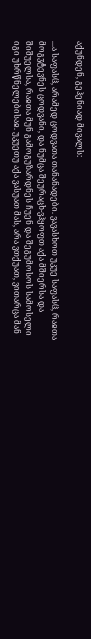აქუნდენ, გეჰენიად მივალს:

...ა საფასჱ, არამედ ცოდვათა თანანადები. ვავასხოთ უკუე საფასჱ, რაჲთა მოგჳტევნეს ცოდვანი, და ნუმცა შეურაცხ-ვჰყოფთ აქა მშიერსა და შიშუელსა, რაჲთა მუნ გამოგუზარდნეს ჩუენ და შეგუმოსოს სამოსელი იგი უხრწნელებისაჲ. უკუეთუ აქა ვასუათ მას, არა ვთქუათ, ვითარცა მან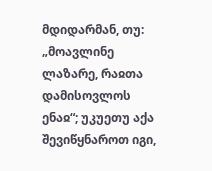მდიდარმან, თუ: „მოავლინე ლაზარე, რაჲთა დამისოვლოს ენაჲ“; უკუეთუ აქა შევიწყნაროთ იგი,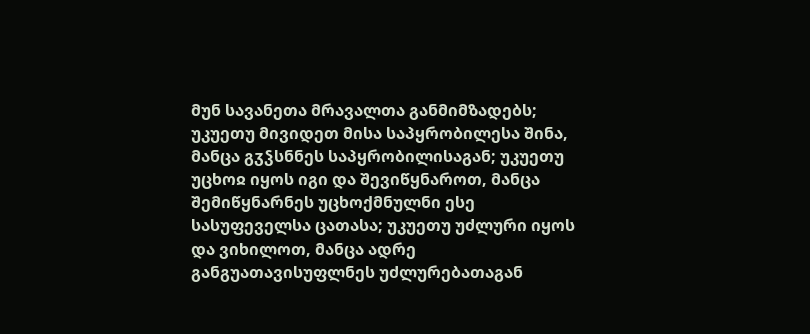მუნ სავანეთა მრავალთა განმიმზადებს; უკუეთუ მივიდეთ მისა საპყრობილესა შინა, მანცა გჳჴსნნეს საპყრობილისაგან; უკუეთუ უცხოჲ იყოს იგი და შევიწყნაროთ, მანცა შემიწყნარნეს უცხოქმნულნი ესე სასუფეველსა ცათასა; უკუეთუ უძლური იყოს და ვიხილოთ, მანცა ადრე განგუათავისუფლნეს უძლურებათაგან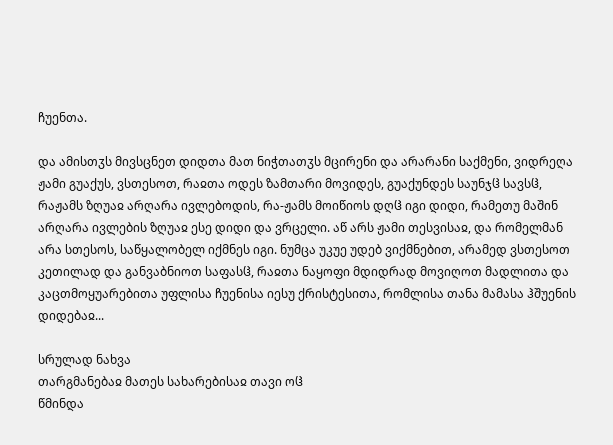ჩუენთა.

და ამისთჳს მივსცნეთ დიდთა მათ ნიჭთათჳს მცირენი და არარანი საქმენი, ვიდრეღა ჟამი გუაქუს, ვსთესოთ, რაჲთა ოდეს ზამთარი მოვიდეს, გუაქუნდეს საუნჯჱ სავსჱ, რაჟამს ზღუაჲ არღარა ივლებოდის, რა-ჟამს მოიწიოს დღჱ იგი დიდი, რამეთუ მაშინ არღარა ივლების ზღუაჲ ესე დიდი და ვრცელი. აწ არს ჟამი თესვისაჲ, და რომელმან არა სთესოს, საწყალობელ იქმნეს იგი. ნუმცა უკუე უდებ ვიქმნებით, არამედ ვსთესოთ კეთილად და განვაბნიოთ საფასჱ, რაჲთა ნაყოფი მდიდრად მოვიღოთ მადლითა და კაცთმოყუარებითა უფლისა ჩუენისა იესუ ქრისტესითა, რომლისა თანა მამასა ჰშუენის დიდებაჲ...

სრულად ნახვა
თარგმანებაჲ მათეს სახარებისაჲ თავი ოჱ
წმინდა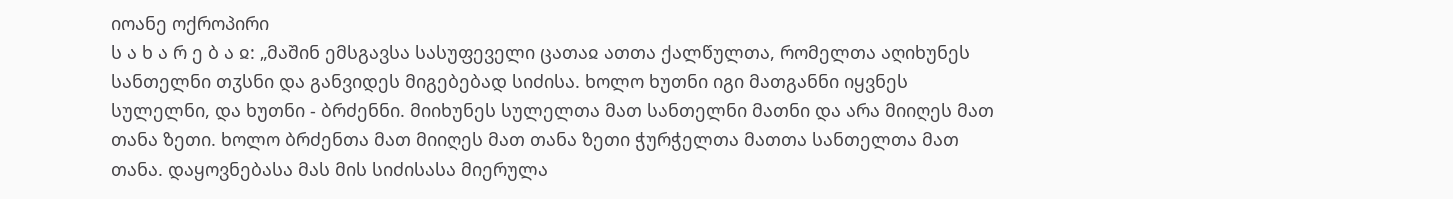იოანე ოქროპირი
ს ა ხ ა რ ე ბ ა ჲ: „მაშინ ემსგავსა სასუფეველი ცათაჲ ათთა ქალწულთა, რომელთა აღიხუნეს სანთელნი თჳსნი და განვიდეს მიგებებად სიძისა. ხოლო ხუთნი იგი მათგანნი იყვნეს სულელნი, და ხუთნი - ბრძენნი. მიიხუნეს სულელთა მათ სანთელნი მათნი და არა მიიღეს მათ თანა ზეთი. ხოლო ბრძენთა მათ მიიღეს მათ თანა ზეთი ჭურჭელთა მათთა სანთელთა მათ თანა. დაყოვნებასა მას მის სიძისასა მიერულა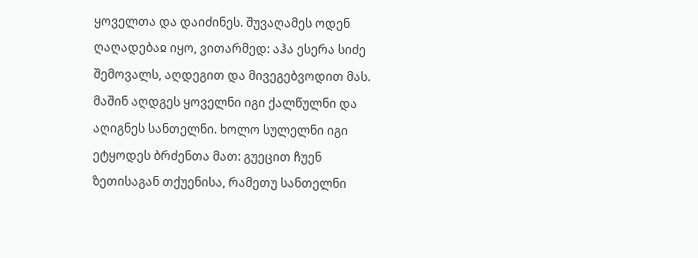ყოველთა და დაიძინეს. შუვაღამეს ოდენ ღაღადებაჲ იყო, ვითარმედ: აჰა ესერა სიძე შემოვალს, აღდეგით და მივეგებვოდით მას. მაშინ აღდგეს ყოველნი იგი ქალწულნი და აღიგნეს სანთელნი. ხოლო სულელნი იგი ეტყოდეს ბრძენთა მათ: გუეცით ჩუენ ზეთისაგან თქუენისა, რამეთუ სანთელნი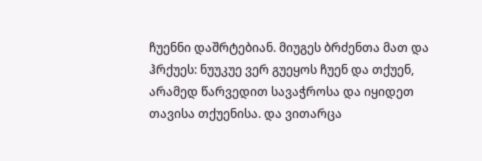ჩუენნი დაშრტებიან. მიუგეს ბრძენთა მათ და ჰრქუეს: ნუუკუე ვერ გუეყოს ჩუენ და თქუენ, არამედ წარვედით სავაჭროსა და იყიდეთ თავისა თქუენისა. და ვითარცა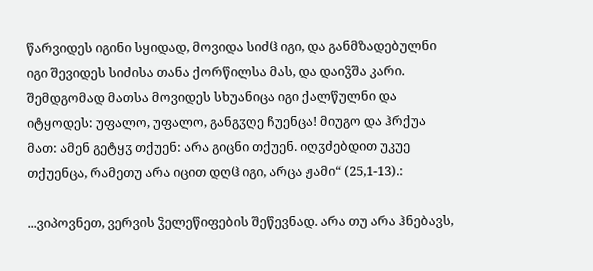წარვიდეს იგინი სყიდად, მოვიდა სიძჱ იგი, და განმზადებულნი იგი შევიდეს სიძისა თანა ქორწილსა მას, და დაიჴშა კარი. შემდგომად მათსა მოვიდეს სხუანიცა იგი ქალწულნი და იტყოდეს: უფალო, უფალო, განგჳღე ჩუენცა! მიუგო და ჰრქუა მათ: ამენ გეტყჳ თქუენ: არა გიცნი თქუენ. იღჳძებდით უკუე თქუენცა, რამეთუ არა იცით დღჱ იგი, არცა ჟამი“ (25,1-13).:

...ვიპოვნეთ, ვერვის ჴელეწიფების შეწევნად. არა თუ არა ჰნებავს,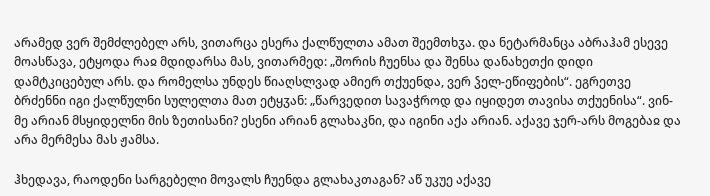არამედ ვერ შემძლებელ არს, ვითარცა ესერა ქალწულთა ამათ შეემთხჳა. და ნეტარმანცა აბრაჰამ ესევე მოასწავა, ეტყოდა რაჲ მდიდარსა მას, ვითარმედ: „შორის ჩუენსა და შენსა დანახეთქი დიდი დამტკიცებულ არს. და რომელსა უნდეს წიაღსლვად ამიერ თქუენდა, ვერ ჴელ-ეწიფების“. ეგრეთვე ბრძენნი იგი ქალწულნი სულელთა მათ ეტყჳან: „წარვედით სავაჭროდ და იყიდეთ თავისა თქუენისა“. ვინ-მე არიან მსყიდელნი მის ზეთისანი? ესენი არიან გლახაკნი, და იგინი აქა არიან. აქავე ჯერ-არს მოგებაჲ და არა მერმესა მას ჟამსა.

ჰხედავა, რაოდენი სარგებელი მოვალს ჩუენდა გლახაკთაგან? აწ უკუე აქავე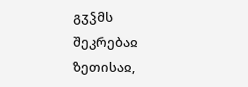გჳჴმს შეკრებაჲ ზეთისაჲ,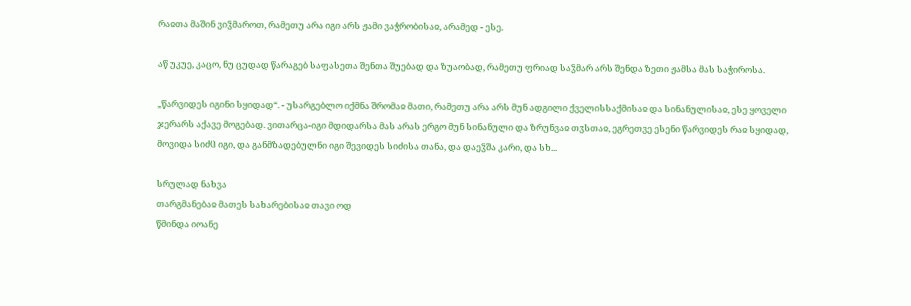რაჲთა მაშინ ვიჴმაროთ, რამეთუ არა იგი არს ჟამი ვაჭრობისაჲ, არამედ - ესე.

აწ უკუე, კაცო, ნუ ცუდად წარაგებ საფასეთა შენთა შუებად და ზუაობად, რამეთუ ფრიად საჴმარ არს შენდა ზეთი ჟამსა მას საჭიროსა.

„წარვიდეს იგინი სყიდად“. - უსარგებლო იქმნა შრომაჲ მათი, რამეთუ არა არს მუნ ადგილი ქველისსაქმისაჲ და სინანულისაჲ, ესე ყოველი ჯერარს აქავე მოგებად. ვითარცა-იგი მდიდარსა მას არას ერგო მუნ სინანული და ზრუნვაჲ თჳსთაჲ, ეგრეთვე ესენი წარვიდეს რაჲ სყიდად, მოვიდა სიძჱ იგი, და განმზადებულნი იგი შევიდეს სიძისა თანა, და დაეჴშა კარი, და სხ...

სრულად ნახვა
თარგმანებაჲ მათეს სახარებისაჲ თავი ოდ
წმინდა იოანე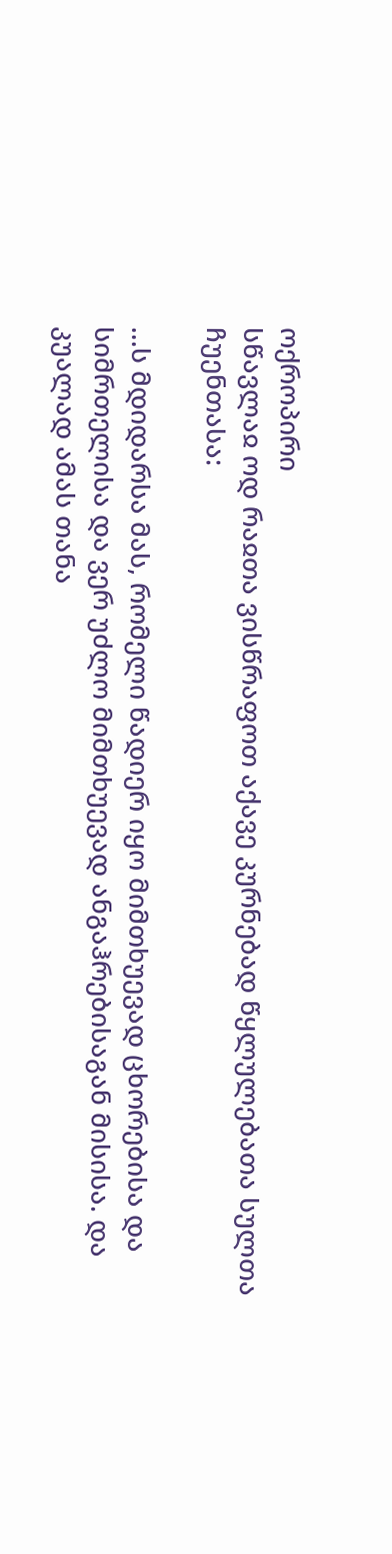ოქროპირი
სწავლაჲ ოდ რაჲთა ვისწრაფოთ აქავე კურნებად წყლულებათა სულთა ჩუენთასა:

...ს მდიდარსა მას, რომელი წადიერ იყო მიმთხუევად ცხორებისა და სიმრთელისა და ვერ უძლო მიმთხუევად ანგაჰრებისაგან მისისა. და კუალად ამას თანა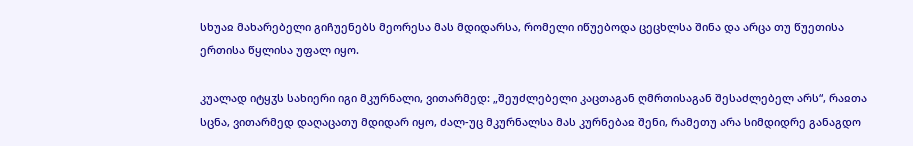სხუაჲ მახარებელი გიჩუენებს მეორესა მას მდიდარსა, რომელი იწუებოდა ცეცხლსა შინა და არცა თუ წუეთისა ერთისა წყლისა უფალ იყო.

კუალად იტყჳს სახიერი იგი მკურნალი, ვითარმედ: „შეუძლებელი კაცთაგან ღმრთისაგან შესაძლებელ არს“, რაჲთა სცნა, ვითარმედ დაღაცათუ მდიდარ იყო, ძალ-უც მკურნალსა მას კურნებაჲ შენი, რამეთუ არა სიმდიდრე განაგდო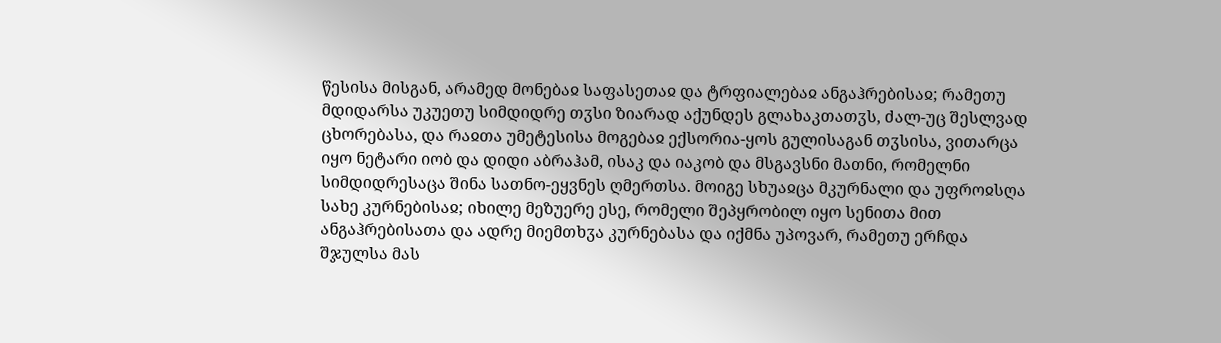წესისა მისგან, არამედ მონებაჲ საფასეთაჲ და ტრფიალებაჲ ანგაჰრებისაჲ; რამეთუ მდიდარსა უკუეთუ სიმდიდრე თჳსი ზიარად აქუნდეს გლახაკთათჳს, ძალ-უც შესლვად ცხორებასა, და რაჲთა უმეტესისა მოგებაჲ ექსორია-ყოს გულისაგან თჳსისა, ვითარცა იყო ნეტარი იობ და დიდი აბრაჰამ, ისაკ და იაკობ და მსგავსნი მათნი, რომელნი სიმდიდრესაცა შინა სათნო-ეყვნეს ღმერთსა. მოიგე სხუაჲცა მკურნალი და უფროჲსღა სახე კურნებისაჲ; იხილე მეზუერე ესე, რომელი შეპყრობილ იყო სენითა მით ანგაჰრებისათა და ადრე მიემთხჳა კურნებასა და იქმნა უპოვარ, რამეთუ ერჩდა შჯულსა მას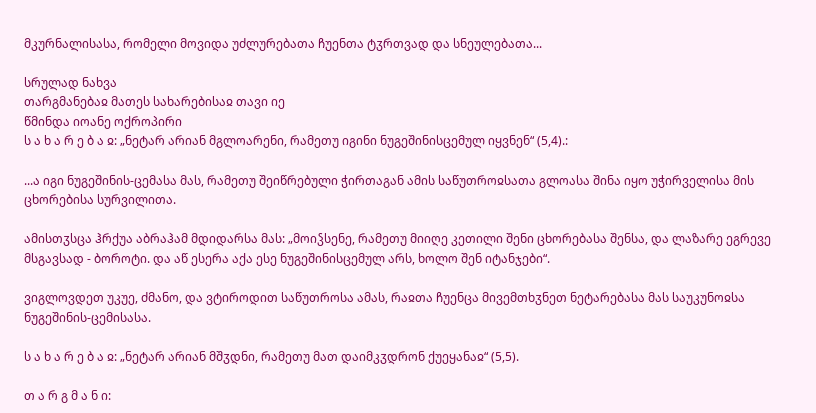მკურნალისასა, რომელი მოვიდა უძლურებათა ჩუენთა ტჳრთვად და სნეულებათა...

სრულად ნახვა
თარგმანებაჲ მათეს სახარებისაჲ თავი იე
წმინდა იოანე ოქროპირი
ს ა ხ ა რ ე ბ ა ჲ: „ნეტარ არიან მგლოარენი, რამეთუ იგინი ნუგეშინისცემულ იყვნენ“ (5,4).:

...ა იგი ნუგეშინის-ცემასა მას, რამეთუ შეიწრებული ჭირთაგან ამის საწუთროჲსათა გლოასა შინა იყო უჭირველისა მის ცხორებისა სურვილითა.

ამისთჳსცა ჰრქუა აბრაჰამ მდიდარსა მას: „მოიჴსენე, რამეთუ მიიღე კეთილი შენი ცხორებასა შენსა, და ლაზარე ეგრევე მსგავსად - ბოროტი. და აწ ესერა აქა ესე ნუგეშინისცემულ არს, ხოლო შენ იტანჯები“.

ვიგლოვდეთ უკუე, ძმანო, და ვტიროდით საწუთროსა ამას, რაჲთა ჩუენცა მივემთხჳნეთ ნეტარებასა მას საუკუნოჲსა ნუგეშინის-ცემისასა.

ს ა ხ ა რ ე ბ ა ჲ: „ნეტარ არიან მშჳდნი, რამეთუ მათ დაიმკჳდრონ ქუეყანაჲ“ (5,5).

თ ა რ გ მ ა ნ ი: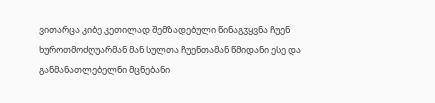ვითარცა კიბე კეთილად შემზადებული წინაგჳყვნა ჩუენ ხუროთმოძღუარმან მან სულთა ჩუენთამან წმიდანი ესე და განმანათლებელნი მცნებანი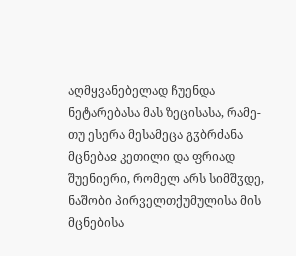აღმყვანებელად ჩუენდა ნეტარებასა მას ზეცისასა, რამე-თუ ესერა მესამეცა გჳბრძანა მცნებაჲ კეთილი და ფრიად შუენიერი, რომელ არს სიმშჳდე, ნაშობი პირველთქუმულისა მის მცნებისა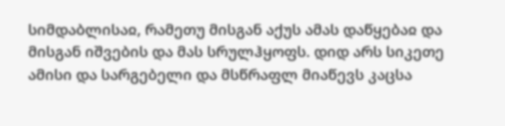სიმდაბლისაჲ, რამეთუ მისგან აქუს ამას დაწყებაჲ და მისგან იშვების და მას სრულჰყოფს. დიდ არს სიკეთე ამისი და სარგებელი და მსწრაფლ მიაწევს კაცსა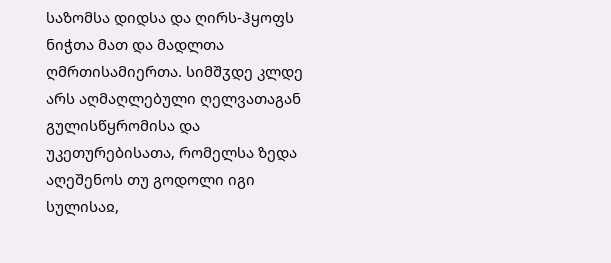საზომსა დიდსა და ღირს-ჰყოფს ნიჭთა მათ და მადლთა ღმრთისამიერთა. სიმშჳდე კლდე არს აღმაღლებული ღელვათაგან გულისწყრომისა და უკეთურებისათა, რომელსა ზედა აღეშენოს თუ გოდოლი იგი სულისაჲ,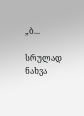„ბ...

სრულად ნახვა